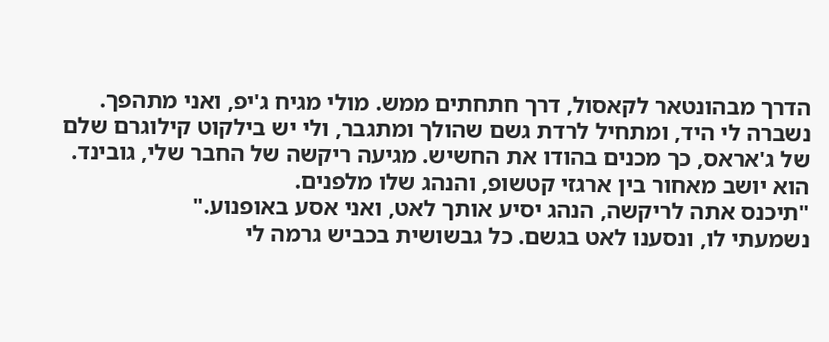הדרך מבהונטאר לקאסול, דרך חתחתים ממש. מולי מגיח ג'יפ, ואני מתהפך. נשברה לי היד, ומתחיל לרדת גשם שהולך ומתגבר, ולי יש בילקוט קילוגרם שלם של ג'אראס, כך מכנים בהודו את החשיש. מגיעה ריקשה של החבר שלי, גובינד. הוא יושב מאחור בין ארגזי קטשופ, והנהג שלו מלפנים.
"תיכנס אתה לריקשה, הנהג יסיע אותך לאט, ואני אסע באופנוע."
נשמעתי לו, ונסענו לאט בגשם. כל גבשושית בכביש גרמה לי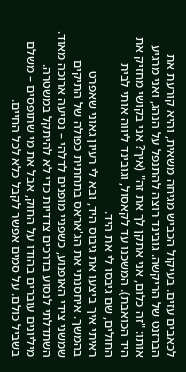לכאבים עזים. בעיקול הכביש מגיחה משאית, והיא קורעת את הברזנט של הריקשה. גובינד רוצה להתנפל על הנהג, ואני מרגיע אותו: "זה כלום, אני אתקן לך את זה" (איך? אני בקושי מחזיק את היד הכואבת). המשכנו עד לקאסול, וגובינד ליווה אותי לבית החולים, שם גיבסו לי את היד.
ראיתי איך ביצעו את גיבוס היד, ובא לי רעיון גאוני שאפרט בהמשך. איחסנתי את הג'אראס בתחתית כפולה של התיקים שמשני צידי האופנוע, כשפניי מופנים לדלהי – נסיעה ארוכה מאוד. השתדלתי לנסוע בדרכים צדדיות כדי לא להיתקל במשטרה. מיליונים עוברים בהודו על החוק, אבל את מי שתופסים – משלם בשביל כולם. על סמים אפשר לקבל כלא לכל החיים.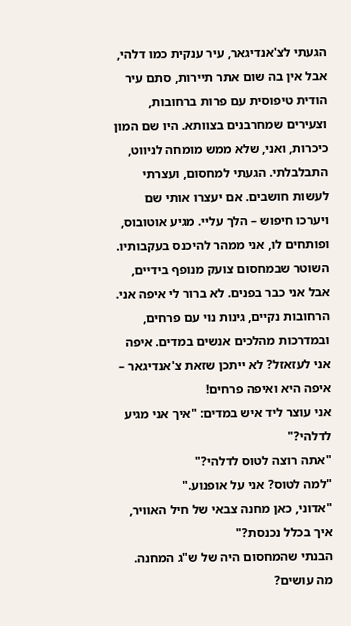הגעתי לצ'אנדיגאר, עיר ענקית כמו דלהי, אבל אין בה שום אתר תיירות, סתם עיר הודית טיפוסית עם פרות ברחובות, וצעירים שמחרבנים בצוותא. היו שם המון כיכרות, ואני, שלא ממש מומחה לניווט, התבלבלתי. הגעתי למחסום, ועצרתי לעשות חושבים. אם יעצרו אותי שם ויערכו חיפוש – הלך עליי. מגיע אוטובוס, ופותחים לו, אני ממהר להיכנס בעקבותיו. השוטר שבמחסום צועק מנופף בידיים, אבל אני כבר בפנים. לא ברור לי איפה אני. הרחובות נקיים, גינות נוי עם פרחים, ובמדרכות מהלכים אנשים במדים. איפה אני לעזאזל? לא ייתכן שזאת צ'אנדיגאר – איפה היא ואיפה פרחים!
אני עוצר ליד איש במדים: "איך אני מגיע לדלהי?"
"אתה רוצה לטוס לדלהי?"
"למה לטוס? אני על אופנוע."
"אדוני, כאן מחנה צבאי של חיל האוויר, איך בכלל נכנסת?"
הבנתי שהמחסום היה של ש"ג המחנה.
מה עושים?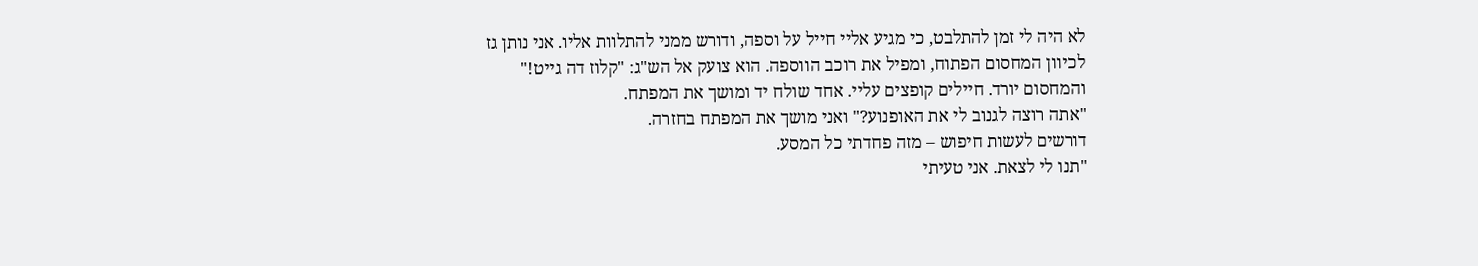לא היה לי זמן להתלבט, כי מגיע אליי חייל על וספה, ודורש ממני להתלוות אליו. אני נותן גז לכיוון המחסום הפתוח, ומפיל את רוכב הווספה. הוא צועק אל הש"ג: "קלוז דה גייט!" והמחסום יורד. חיילים קופצים עליי. אחד שולח יד ומושך את המפתח.
"אתה רוצה לגנוב לי את האופנוע?" ואני מושך את המפתח בחזרה.
דורשים לעשות חיפוש – מזה פחדתי כל המסע.
"תנו לי לצאת. אני טעיתי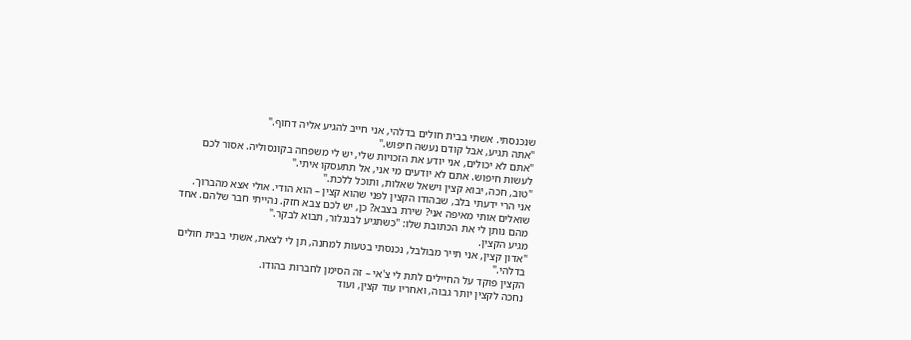שנכנסתי. אשתי בבית חולים בדלהי, אני חייב להגיע אליה דחוף."
"אתה תגיע, אבל קודם נעשה חיפוש."
"אתם לא יכולים, אני יודע את הזכויות שלי, יש לי משפחה בקונסוליה. אסור לכם לעשות חיפוש. אתם לא יודעים מי אני, אל תתעסקו איתי."
"טוב, חכה, יבוא קצין וישאל שאלות, ותוכל ללכת."
אני הרי ידעתי בלב, שבהודו הקצין לפני שהוא קצין – הוא הודי. אולי אצא מהברוך.
שואלים אותי מאיפה אני? שירת בצבא? כן, יש לכם צבא חזק. נהייתי חבר שלהם. אחד מהם נותן לי את הכתובת שלו: "כשתגיע לבנגלור, תבוא לבקר."
מגיע הקצין.
"אדון קצין, אני תייר מבולבל, נכנסתי בטעות למחנה, תן לי לצאת, אשתי בבית חולים בדלהי."
הקצין פוקד על החיילים לתת לי צ'אי – זה הסימן לחברות בהודו.
נחכה לקצין יותר גבוה, ואחריו עוד קצין, ועוד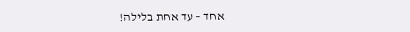אחד – עד אחת בלילה!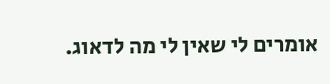אומרים לי שאין לי מה לדאוג.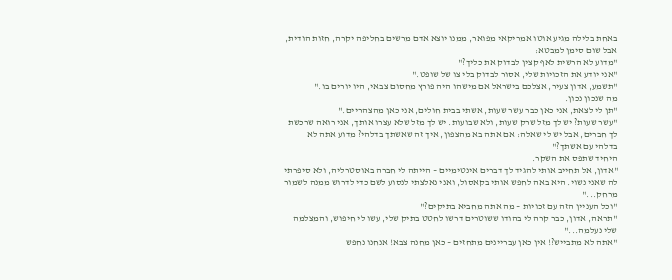באחת בלילה מגיע אוטו אמריקאי מפואר, ממנו יוצא אדם מרשים בחליפה יקרה, חזות הודית, אבל שום סימן למבטא:
"מדוע לא הרשית לאף קצין לבדוק את כליך?"
"אני יודע את הזכויות שלי, אסור לבדוק בלי צו של שופט."
"תשמע, אדון צעיר, אצלכם בישראל אם מישהו היה פורץ מחסום צבאי, היו יורים בו."
מה שנכון נכון.
"תן לי לצאת, אני כאן כבר עשר שעות, אשתי בבית חולים, אני כאן מהצהריים."
"עשר שעות? יש לך מזל שרק שעות, ולא שבועות. יש לך מזל שלא עצרו אותך, אני רואה שרכשת לך חברים, אבל יש לי שאלה: אם אתה בא מהצפון, איך זה שאשתך בדלהי? מדוע אתה לא בדלהי עם אשתך?"
היחיד שתפס את השקר.
"אדון, אל תחייב אותי להגיד לך דברים אינטימיים – הייתה לי חברה באוסטרליה, ולא סיפרתי לה שאני נשוי. היא באה לחפש אותי בקאסול, ואני נאלצתי לנסוע לשם כדי לדרוש ממנה לשמור מרחק..."
"וכל העניין הזה עם זכויות – מה אתה מחביא בתיקים?"
"תראה, אדון, כבר קרה לי בהודו ששוטרים דרשו לחטט בתיק שלי, עשו לי חיפוש, והמצלמה שלי נעלמה..."
"אתה לא מתבייש?! אין כאן עבריינים מתחזים – כאן מחנה צבא! אנחנו נחפש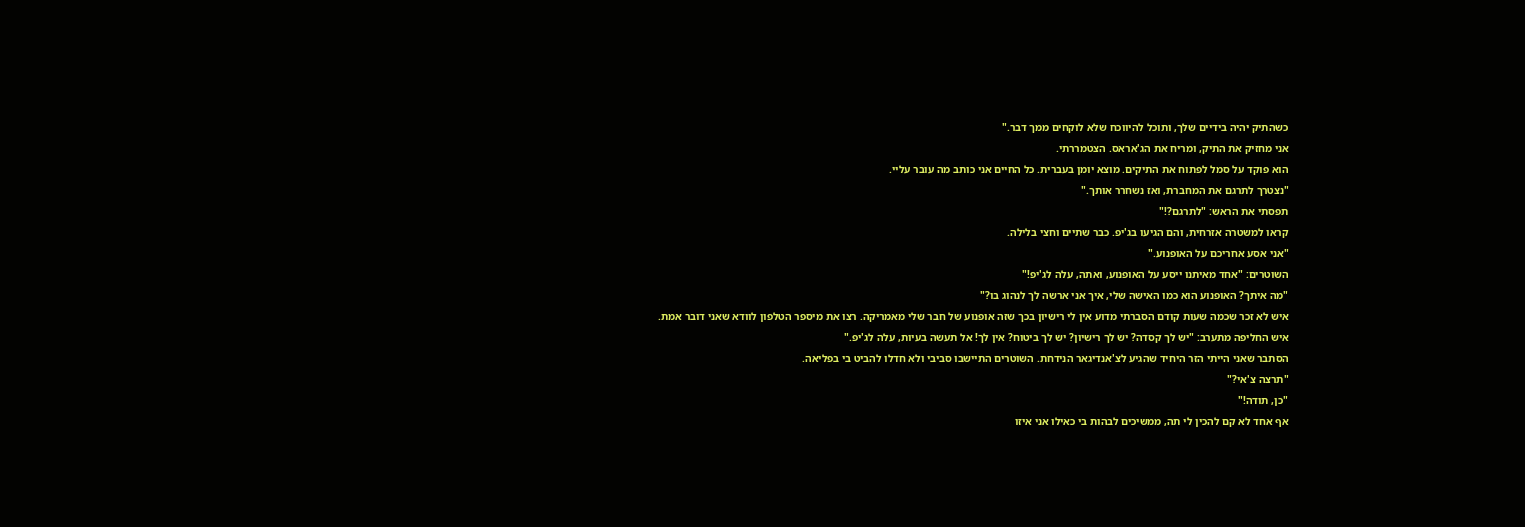כשהתיק יהיה בידיים שלך, ותוכל להיווכח שלא לוקחים ממך דבר."
אני מחזיק את התיק, ומריח את הג'אראס. הצטמררתי.
הוא פוקד על סמל לפתוח את התיקים. מוצא יומן בעברית. כל החיים אני כותב מה עובר עליי.
"נצטרך לתרגם את המחברת, ואז נשחרר אותך."
תפסתי את הראש: "לתרגם?!"
קראו למשטרה אזרחית, והם הגיעו בג'יפ. כבר שתיים וחצי בלילה.
"אני אסע אחריכם על האופנוע."
השוטרים: "אחד מאיתנו ייסע על האופנוע, ואתה, עלה לג'יפ!"
"מה איתך? האופנוע הוא כמו האישה שלי, איך אני ארשה לך לנהוג בו?"
איש לא זכר שכמה שעות קודם הסברתי מדוע אין לי רישיון בכך שזה אופנוע של חבר שלי מאמריקה. רצו את מיספר הטלפון לוודא שאני דובר אמת.
איש החליפה מתערב: "יש לך קסדה? יש לך רישיון? יש לך ביטוח? אין לך! אל תעשה בעיות, עלה לג'יפ."
הסתבר שאני הייתי הזר היחיד שהגיע לצ'אנדיגאר הנידחת. השוטרים התיישבו סביבי ולא חדלו להביט בי בפליאה.
"תרצה צ'אי?"
"כן, תודה!"
אף אחד לא קם להכין לי תה, ממשיכים לבהות בי כאילו אני איזו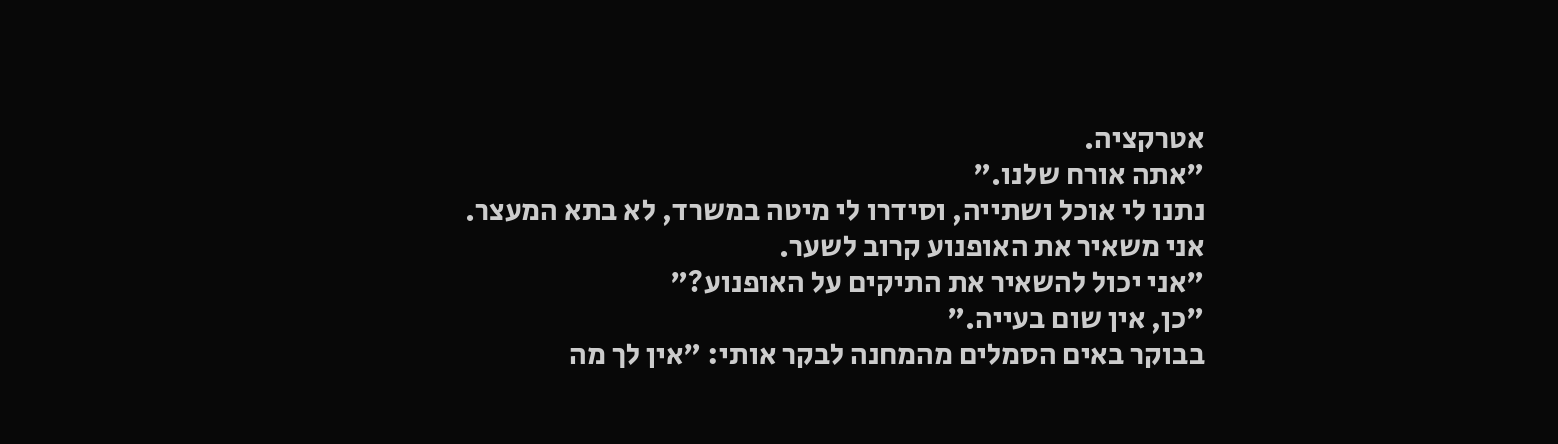אטרקציה.
"אתה אורח שלנו."
נתנו לי אוכל ושתייה, וסידרו לי מיטה במשרד, לא בתא המעצר.
אני משאיר את האופנוע קרוב לשער.
"אני יכול להשאיר את התיקים על האופנוע?"
"כן, אין שום בעייה."
בבוקר באים הסמלים מהמחנה לבקר אותי: "אין לך מה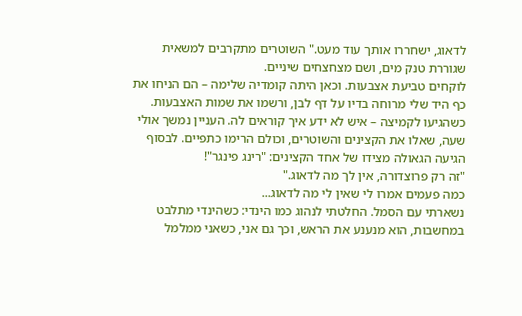לדאוג, ישחררו אותך עוד מעט." השוטרים מתקרבים למשאית שגוררת טנק מים, ושם מצחצחים שיניים.
לוקחים טביעת אצבעות. וכאן היתה קומדיה שלימה – הם הניחו את כף היד שלי מרוחה בדיו על דף לבן, ורשמו את שמות האצבעות. כשהגיעו לקמיצה – איש לא ידע איך קוראים לה. העניין נמשך אולי שעה, שאלו את הקצינים והשוטרים, וכולם הרימו כתפיים. לבסוף הגיעה הגאולה מצידו של אחד הקצינים: "רינג פינגר"!
"זה רק פרוצדורה, אין לך מה לדאוג."
כמה פעמים אמרו לי שאין לי מה לדאוג...
נשארתי עם הסמל. החלטתי לנהוג כמו הינדי: כשהינדי מתלבט במחשבות, הוא מנענע את הראש, וכך גם אני, כשאני ממלמל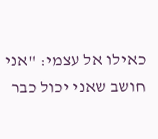כאילו אל עצמי: "אני חושב שאני יכול כבר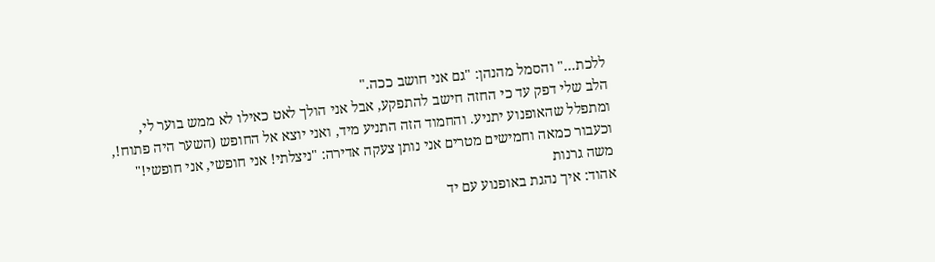ללכת..." והסמל מהנהן: "גם אני חושב ככה."
הלב שלי דפק עד כי החזה חישב להתפקע, אבל אני הולך לאט כאילו לא ממש בוער לי, ומתפלל שהאופנוע יתניע. והחמוד הזה התניע מיד, ואני יוצא אל החופש (השער היה פתוח!, וכעבור כמאה וחמישים מטרים אני נותן צעקה אדירה: "ניצלתי! אני חופשי, אני חופשי!"
משה גרנות
אהוד: איך נהגת באופנוע עם יד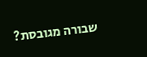שבורה מגובסת?